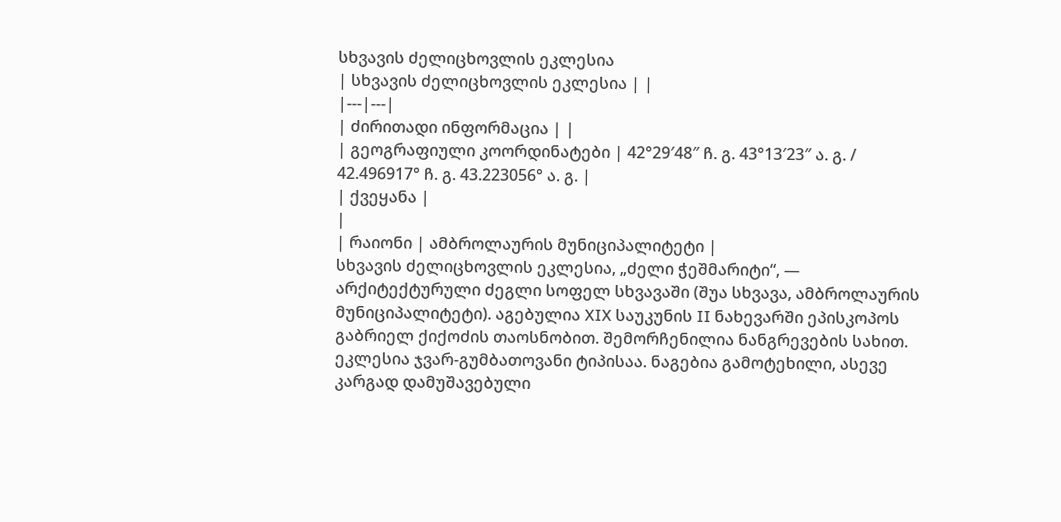სხვავის ძელიცხოვლის ეკლესია
| სხვავის ძელიცხოვლის ეკლესია | |
|---|---|
| ძირითადი ინფორმაცია | |
| გეოგრაფიული კოორდინატები | 42°29′48″ ჩ. გ. 43°13′23″ ა. გ. / 42.496917° ჩ. გ. 43.223056° ა. გ. |
| ქვეყანა |
|
| რაიონი | ამბროლაურის მუნიციპალიტეტი |
სხვავის ძელიცხოვლის ეკლესია, „ძელი ჭეშმარიტი“, — არქიტექტურული ძეგლი სოფელ სხვავაში (შუა სხვავა, ამბროლაურის მუნიციპალიტეტი). აგებულია XIX საუკუნის II ნახევარში ეპისკოპოს გაბრიელ ქიქოძის თაოსნობით. შემორჩენილია ნანგრევების სახით.
ეკლესია ჯვარ-გუმბათოვანი ტიპისაა. ნაგებია გამოტეხილი, ასევე კარგად დამუშავებული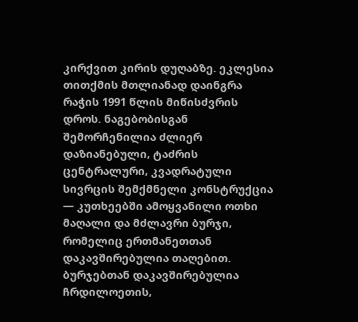კირქვით კირის დუღაბზე. ეკლესია თითქმის მთლიანად დაინგრა რაჭის 1991 წლის მიწისძვრის დროს. ნაგებობისგან შემორჩენილია ძლიერ დაზიანებული, ტაძრის ცენტრალური, კვადრატული სივრცის შემქმნელი კონსტრუქცია — კუთხეებში ამოყვანილი ოთხი მაღალი და მძლავრი ბურჯი, რომელიც ერთმანეთთან დაკავშირებულია თაღებით. ბურჯებთან დაკავშირებულია ჩრდილოეთის,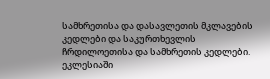სამხრეთისა და დასავლეთის მკლავების კედლები და საკურთხევლის ჩრდილოეთისა და სამხრეთის კედლები.
ეკლესიაში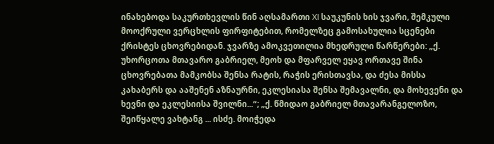ინახებოდა საკურთხევლის წინ აღსამართი XI საუკუნის ხის ჯვარი, შემკული მოოქრული ვერცხლის ფირფიტებით, რომელზეც გამოსახულია სცენები ქრისტეს ცხოვრებიდან. ჯვარზე ამოკვეთილია მხედრული წარწერები: „ქ. უხორცოთა მთავარო გაბრიელ, მეოხ და მფარველ ეყავ ორთავე შინა ცხოვრებათა მამკობსა შენსა რატის, რაჭის ერისთავსა, და ძესა მისსა კახაბერს და ააშენენ აზნაურნი, ეკლესიასა შენსა შემავალნი, და მოხევენი და ხევნი და ეკლესიისა შვილნი...“; „ქ. წმიდაო გაბრიელ მთავარანგელოზო, შეიწყალე ვახტანგ ... ისძე. მოიჭედა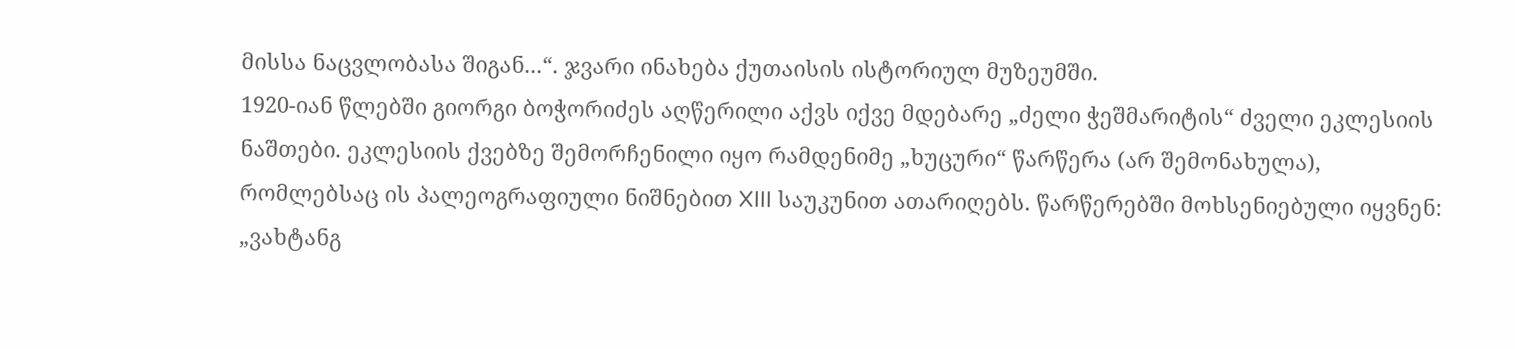მისსა ნაცვლობასა შიგან...“. ჯვარი ინახება ქუთაისის ისტორიულ მუზეუმში.
1920-იან წლებში გიორგი ბოჭორიძეს აღწერილი აქვს იქვე მდებარე „ძელი ჭეშმარიტის“ ძველი ეკლესიის ნაშთები. ეკლესიის ქვებზე შემორჩენილი იყო რამდენიმე „ხუცური“ წარწერა (არ შემონახულა), რომლებსაც ის პალეოგრაფიული ნიშნებით XIII საუკუნით ათარიღებს. წარწერებში მოხსენიებული იყვნენ: „ვახტანგ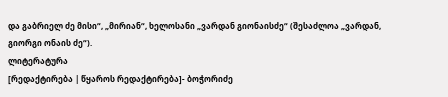და გაბრიელ ძე მისი“, „მირიან“, ხელოსანი „ვარდან გიონაისძე“ (შესაძლოა „ვარდან, გიორგი ონაის ძე“).
ლიტერატურა
[რედაქტირება | წყაროს რედაქტირება]- ბოჭორიძე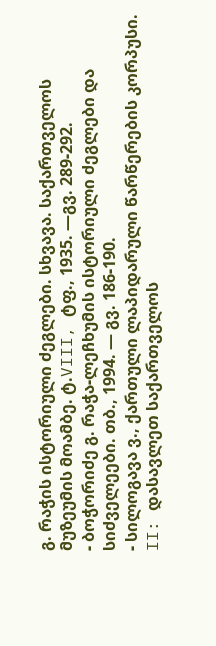გ. რაჭის ისტორიული ძეგლები. სხვავა. საქართველოს მუზეუმის მოამბე. ტ.VIII, ტფ., 1935. —გვ. 289-292.
- ბოჭორიძე გ. რაჭა-ლეჩხუმის ისტორიული ძეგლები და სიძველეები. თბ., 1994. — გვ. 186-190.
- სილოგავა ვ., ქართული ლაპიდარული წარწერების კორპუსი. II: დასავლეთ საქართველოს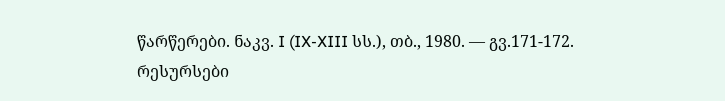წარწერები. ნაკვ. I (IX-XIII სს.), თბ., 1980. — გვ.171-172.
რესურსები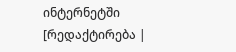ინტერნეტში
[რედაქტირება |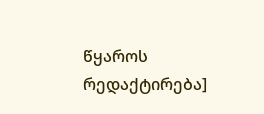წყაროს რედაქტირება]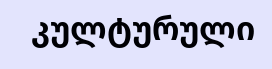კულტურული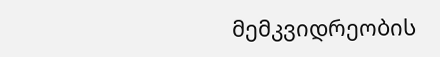მემკვიდრეობის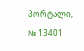პორტალი, № 13401